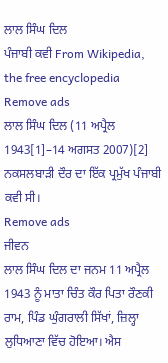ਲਾਲ ਸਿੰਘ ਦਿਲ
ਪੰਜਾਬੀ ਕਵੀ From Wikipedia, the free encyclopedia
Remove ads
ਲਾਲ ਸਿੰਘ ਦਿਲ (11 ਅਪ੍ਰੈਲ 1943[1]–14 ਅਗਸਤ 2007)[2] ਨਕਸਲਬਾੜੀ ਦੌਰ ਦਾ ਇੱਕ ਪ੍ਰਮੁੱਖ ਪੰਜਾਬੀ ਕਵੀ ਸੀ।
Remove ads
ਜੀਵਨ
ਲਾਲ ਸਿੰਘ ਦਿਲ ਦਾ ਜਨਮ 11 ਅਪ੍ਰੈਲ 1943 ਨੂੰ ਮਾਤਾ ਚਿੰਤ ਕੌਰ ਪਿਤਾ ਰੌਣਕੀ ਰਾਮ, ਪਿੰਡ ਘੁੰਗਰਾਲੀ ਸਿੱਖਾਂ, ਜ਼ਿਲ੍ਹਾ ਲੁਧਿਆਣਾ ਵਿੱਚ ਹੋਇਆ। ਐਸ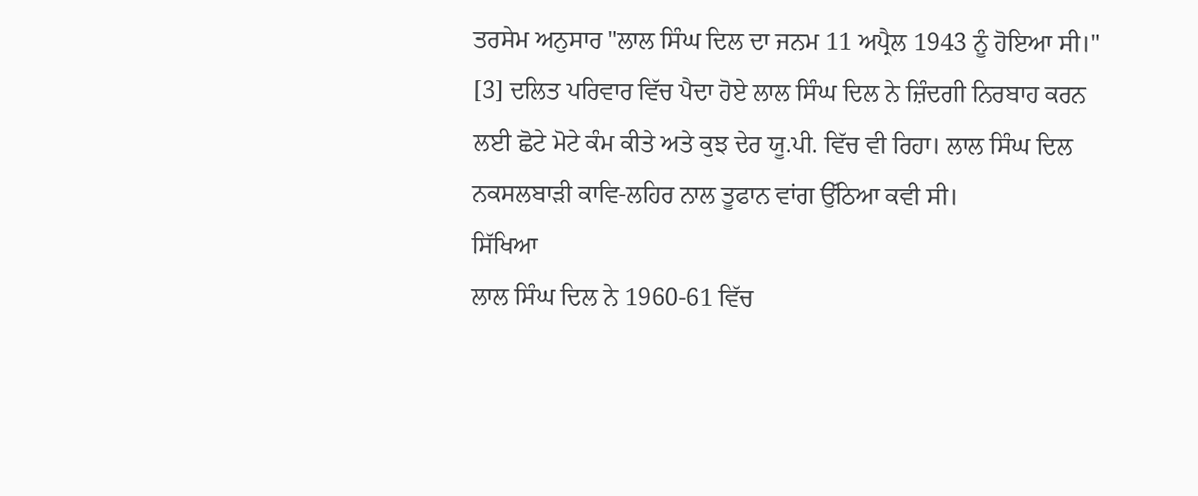ਤਰਸੇਮ ਅਨੁਸਾਰ "ਲਾਲ ਸਿੰਘ ਦਿਲ ਦਾ ਜਨਮ 11 ਅਪ੍ਰੈਲ 1943 ਨੂੰ ਹੋਇਆ ਸੀ।" [3] ਦਲਿਤ ਪਰਿਵਾਰ ਵਿੱਚ ਪੈਦਾ ਹੋਏ ਲਾਲ ਸਿੰਘ ਦਿਲ ਨੇ ਜ਼ਿੰਦਗੀ ਨਿਰਬਾਹ ਕਰਨ ਲਈ ਛੋਟੇ ਮੋਟੇ ਕੰਮ ਕੀਤੇ ਅਤੇ ਕੁਝ ਦੇਰ ਯੂ.ਪੀ. ਵਿੱਚ ਵੀ ਰਿਹਾ। ਲਾਲ ਸਿੰਘ ਦਿਲ ਨਕਸਲਬਾੜੀ ਕਾਵਿ-ਲਹਿਰ ਨਾਲ ਤੂਫਾਨ ਵਾਂਗ ਉੱਠਿਆ ਕਵੀ ਸੀ।
ਸਿੱਖਿਆ
ਲਾਲ ਸਿੰਘ ਦਿਲ ਨੇ 1960-61 ਵਿੱਚ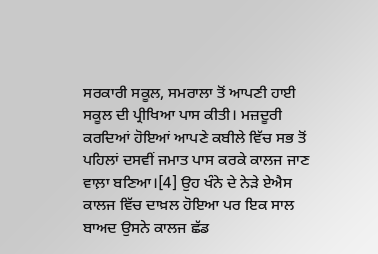ਸਰਕਾਰੀ ਸਕੂਲ, ਸਮਰਾਲਾ ਤੋਂ ਆਪਣੀ ਹਾਈ ਸਕੂਲ ਦੀ ਪ੍ਰੀਖਿਆ ਪਾਸ ਕੀਤੀ। ਮਜ਼ਦੂਰੀ ਕਰਦਿਆਂ ਹੋਇਆਂ ਆਪਣੇ ਕਬੀਲੇ ਵਿੱਚ ਸਭ ਤੋਂ ਪਹਿਲਾਂ ਦਸਵੀਂ ਜਮਾਤ ਪਾਸ ਕਰਕੇ ਕਾਲਜ ਜਾਣ ਵਾਲ਼ਾ ਬਣਿਆ।[4] ਉਹ ਖੰਨੇ ਦੇ ਨੇੜੇ ਏਐਸ ਕਾਲਜ ਵਿੱਚ ਦਾਖ਼ਲ ਹੋਇਆ ਪਰ ਇਕ ਸਾਲ ਬਾਅਦ ਉਸਨੇ ਕਾਲਜ ਛੱਡ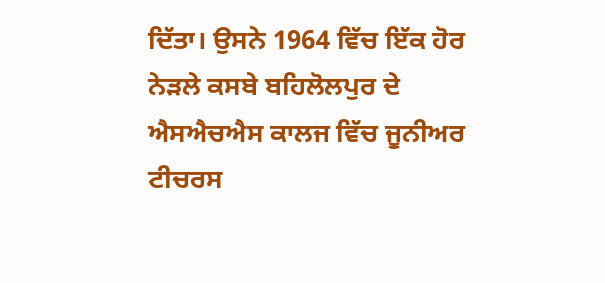ਦਿੱਤਾ। ਉਸਨੇ 1964 ਵਿੱਚ ਇੱਕ ਹੋਰ ਨੇੜਲੇ ਕਸਬੇ ਬਹਿਲੋਲਪੁਰ ਦੇ ਐਸਐਚਐਸ ਕਾਲਜ ਵਿੱਚ ਜੂਨੀਅਰ ਟੀਚਰਸ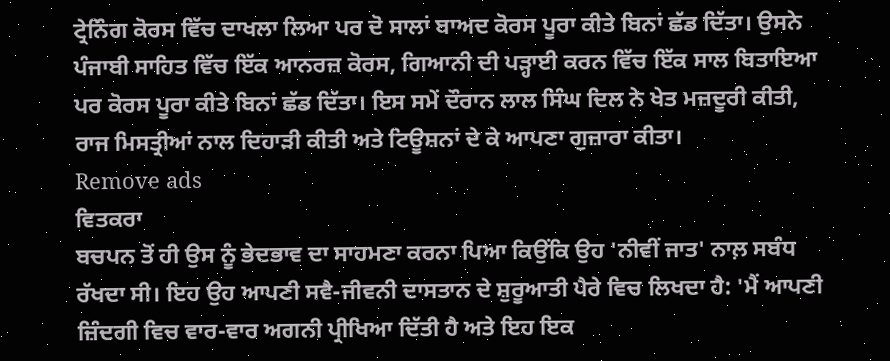ਟ੍ਰੇਨਿੰਗ ਕੋਰਸ ਵਿੱਚ ਦਾਖਲਾ ਲਿਆ ਪਰ ਦੋ ਸਾਲਾਂ ਬਾਅਦ ਕੋਰਸ ਪੂਰਾ ਕੀਤੇ ਬਿਨਾਂ ਛੱਡ ਦਿੱਤਾ। ਉਸਨੇ ਪੰਜਾਬੀ ਸਾਹਿਤ ਵਿੱਚ ਇੱਕ ਆਨਰਜ਼ ਕੋਰਸ, ਗਿਆਨੀ ਦੀ ਪੜ੍ਹਾਈ ਕਰਨ ਵਿੱਚ ਇੱਕ ਸਾਲ ਬਿਤਾਇਆ ਪਰ ਕੋਰਸ ਪੂਰਾ ਕੀਤੇ ਬਿਨਾਂ ਛੱਡ ਦਿੱਤਾ। ਇਸ ਸਮੇਂ ਦੌਰਾਨ ਲਾਲ ਸਿੰਘ ਦਿਲ ਨੇ ਖੇਤ ਮਜ਼ਦੂਰੀ ਕੀਤੀ, ਰਾਜ ਮਿਸਤ੍ਰੀਆਂ ਨਾਲ ਦਿਹਾੜੀ ਕੀਤੀ ਅਤੇ ਟਿਊਸ਼ਨਾਂ ਦੇ ਕੇ ਆਪਣਾ ਗੁਜ਼ਾਰਾ ਕੀਤਾ।
Remove ads
ਵਿਤਕਰਾ
ਬਚਪਨ ਤੋਂ ਹੀ ਉਸ ਨੂੰ ਭੇਦਭਾਵ ਦਾ ਸਾਹਮਣਾ ਕਰਨਾ ਪਿਆ ਕਿਉਂਕਿ ਉਹ 'ਨੀਵੀਂ ਜਾਤ' ਨਾਲ਼ ਸਬੰਧ ਰੱਖਦਾ ਸੀ। ਇਹ ਉਹ ਆਪਣੀ ਸਵੈ-ਜੀਵਨੀ ਦਾਸਤਾਨ ਦੇ ਸ਼ੁਰੂਆਤੀ ਪੈਰੇ ਵਿਚ ਲਿਖਦਾ ਹੈ: 'ਮੈਂ ਆਪਣੀ ਜ਼ਿੰਦਗੀ ਵਿਚ ਵਾਰ-ਵਾਰ ਅਗਨੀ ਪ੍ਰੀਖਿਆ ਦਿੱਤੀ ਹੈ ਅਤੇ ਇਹ ਇਕ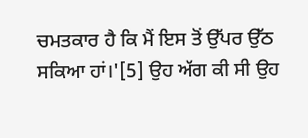ਚਮਤਕਾਰ ਹੈ ਕਿ ਮੈਂ ਇਸ ਤੋਂ ਉੱਪਰ ਉੱਠ ਸਕਿਆ ਹਾਂ।'[5] ਉਹ ਅੱਗ ਕੀ ਸੀ ਉਹ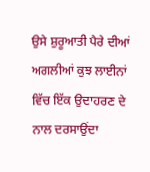ਉਸੇ ਸ਼ੁਰੂਆਤੀ ਪੈਰੇ ਦੀਆਂ ਅਗਲੀਆਂ ਕੁਝ ਲਾਈਨਾਂ ਵਿੱਚ ਇੱਕ ਉਦਾਹਰਣ ਦੇ ਨਾਲ ਦਰਸਾਉਂਦਾ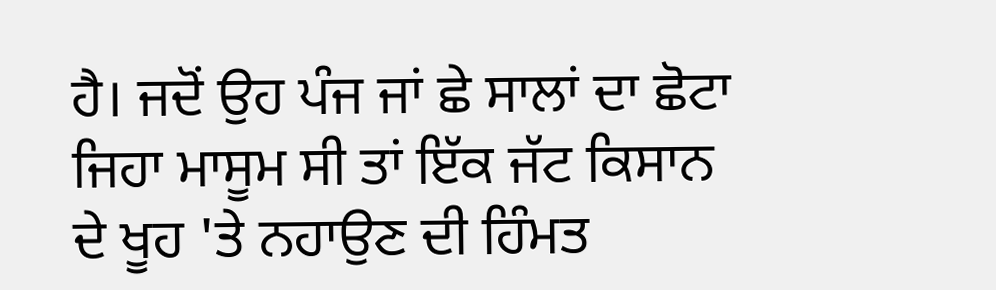ਹੈ। ਜਦੋਂ ਉਹ ਪੰਜ ਜਾਂ ਛੇ ਸਾਲਾਂ ਦਾ ਛੋਟਾ ਜਿਹਾ ਮਾਸੂਮ ਸੀ ਤਾਂ ਇੱਕ ਜੱਟ ਕਿਸਾਨ ਦੇ ਖੂਹ 'ਤੇ ਨਹਾਉਣ ਦੀ ਹਿੰਮਤ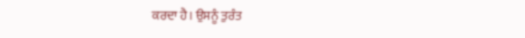ਕਰਦਾ ਹੈ। ਉਸਨੂੰ ਤੁਰੰਤ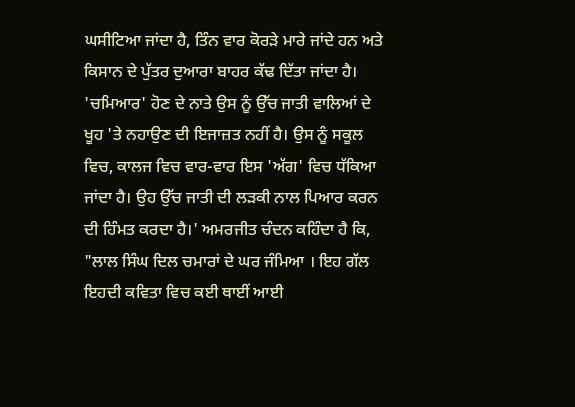ਘਸੀਟਿਆ ਜਾਂਦਾ ਹੈ, ਤਿੰਨ ਵਾਰ ਕੋਰੜੇ ਮਾਰੇ ਜਾਂਦੇ ਹਨ ਅਤੇ ਕਿਸਾਨ ਦੇ ਪੁੱਤਰ ਦੁਆਰਾ ਬਾਹਰ ਕੱਢ ਦਿੱਤਾ ਜਾਂਦਾ ਹੈ। 'ਚਮਿਆਰ' ਹੋਣ ਦੇ ਨਾਤੇ ਉਸ ਨੂੰ ਉੱਚ ਜਾਤੀ ਵਾਲਿਆਂ ਦੇ ਖੂਹ 'ਤੇ ਨਹਾਉਣ ਦੀ ਇਜਾਜ਼ਤ ਨਹੀਂ ਹੈ। ਉਸ ਨੂੰ ਸਕੂਲ ਵਿਚ, ਕਾਲਜ ਵਿਚ ਵਾਰ-ਵਾਰ ਇਸ 'ਅੱਗ' ਵਿਚ ਧੱਕਿਆ ਜਾਂਦਾ ਹੈ। ਉਹ ਉੱਚ ਜਾਤੀ ਦੀ ਲੜਕੀ ਨਾਲ ਪਿਆਰ ਕਰਨ ਦੀ ਹਿੰਮਤ ਕਰਦਾ ਹੈ।' ਅਮਰਜੀਤ ਚੰਦਨ ਕਹਿੰਦਾ ਹੈ ਕਿ, "ਲਾਲ ਸਿੰਘ ਦਿਲ ਚਮਾਰਾਂ ਦੇ ਘਰ ਜੰਮਿਆ । ਇਹ ਗੱਲ ਇਹਦੀ ਕਵਿਤਾ ਵਿਚ ਕਈ ਥਾਈਂ ਆਈ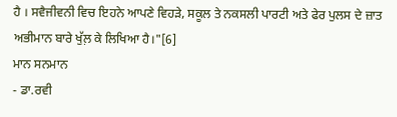ਹੈ । ਸਵੈਜੀਵਨੀ ਵਿਚ ਇਹਨੇ ਆਪਣੇ ਵਿਹੜੇ, ਸਕੂਲ ਤੇ ਨਕਸਲੀ ਪਾਰਟੀ ਅਤੇ ਫੇਰ ਪੁਲਸ ਦੇ ਜ਼ਾਤ ਅਭੀਮਾਨ ਬਾਰੇ ਖੁੱਲ਼ ਕੇ ਲਿਖਿਆ ਹੈ।"[6]
ਮਾਨ ਸਨਮਾਨ
- ਡਾ.ਰਵੀ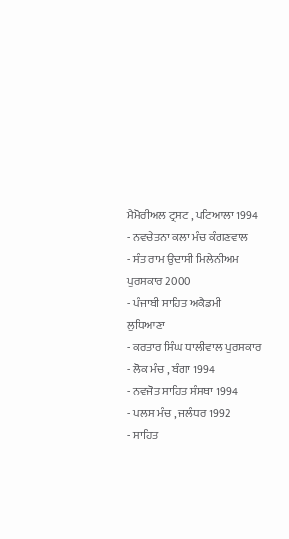ਮੈਮੋਰੀਅਲ ਟ੍ਰਸਟ , ਪਟਿਆਲਾ 1994
- ਨਵਚੇਤਨਾ ਕਲਾ ਮੰਚ ਕੰਗਣਵਾਲ
- ਸੰਤ ਰਾਮ ਉਦਾਸੀ ਮਿਲੇਨੀਅਮ ਪੁਰਸਕਾਰ 2000
- ਪੰਜਾਬੀ ਸਾਹਿਤ ਅਕੈਡਮੀ ਲੁਧਿਆਣਾ
- ਕਰਤਾਰ ਸਿੰਘ ਧਾਲੀਵਾਲ ਪੁਰਸਕਾਰ
- ਲੋਕ ਮੰਚ , ਬੰਗਾ 1994
- ਨਵਜੋਤ ਸਾਹਿਤ ਸੰਸਥਾ 1994
- ਪਲਸ ਮੰਚ , ਜਲੰਧਰ 1992
- ਸਾਹਿਤ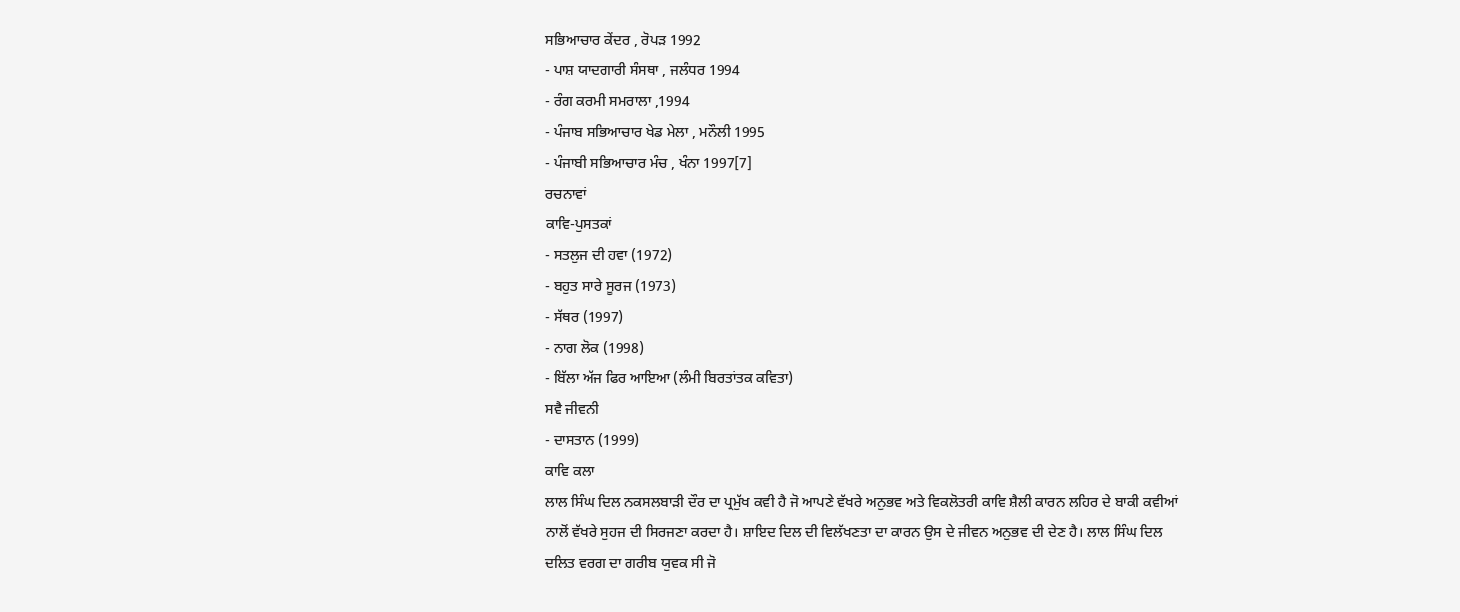ਸਭਿਆਚਾਰ ਕੇਂਦਰ , ਰੋਪੜ 1992
- ਪਾਸ਼ ਯਾਦਗਾਰੀ ਸੰਸਥਾ , ਜਲੰਧਰ 1994
- ਰੰਗ ਕਰਮੀ ਸਮਰਾਲਾ ,1994
- ਪੰਜਾਬ ਸਭਿਆਚਾਰ ਖੇਡ ਮੇਲਾ , ਮਨੌਲੀ 1995
- ਪੰਜਾਬੀ ਸਭਿਆਚਾਰ ਮੰਚ , ਖੰਨਾ 1997[7]
ਰਚਨਾਵਾਂ
ਕਾਵਿ-ਪੁਸਤਕਾਂ
- ਸਤਲੁਜ ਦੀ ਹਵਾ (1972)
- ਬਹੁਤ ਸਾਰੇ ਸੂਰਜ (1973)
- ਸੱਥਰ (1997)
- ਨਾਗ ਲੋਕ (1998)
- ਬਿੱਲਾ ਅੱਜ ਫਿਰ ਆਇਆ (ਲੰਮੀ ਬਿਰਤਾਂਤਕ ਕਵਿਤਾ)
ਸਵੈ ਜੀਵਨੀ
- ਦਾਸਤਾਨ (1999)
ਕਾਵਿ ਕਲਾ
ਲਾਲ ਸਿੰਘ ਦਿਲ ਨਕਸਲਬਾੜੀ ਦੌਰ ਦਾ ਪ੍ਰਮੁੱਖ ਕਵੀ ਹੈ ਜੋ ਆਪਣੇ ਵੱਖਰੇ ਅਨੁਭਵ ਅਤੇ ਵਿਕਲੋਤਰੀ ਕਾਵਿ ਸ਼ੈਲੀ ਕਾਰਨ ਲਹਿਰ ਦੇ ਬਾਕੀ ਕਵੀਆਂ ਨਾਲੋਂ ਵੱਖਰੇ ਸੁਹਜ ਦੀ ਸਿਰਜਣਾ ਕਰਦਾ ਹੈ। ਸ਼ਾਇਦ ਦਿਲ ਦੀ ਵਿਲੱਖਣਤਾ ਦਾ ਕਾਰਨ ਉਸ ਦੇ ਜੀਵਨ ਅਨੁਭਵ ਦੀ ਦੇਣ ਹੈ। ਲਾਲ ਸਿੰਘ ਦਿਲ ਦਲਿਤ ਵਰਗ ਦਾ ਗਰੀਬ ਯੁਵਕ ਸੀ ਜੋ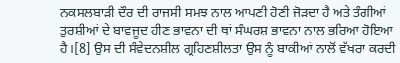ਨਕਸਲਬਾੜੀ ਦੌਰ ਦੀ ਰਾਜਸੀ ਸਮਝ ਨਾਲ ਆਪਣੀ ਹੋਣੀ ਜੋੜਦਾ ਹੈ ਅਤੇ ਤੰਗੀਆਂ ਤੁਰਸ਼ੀਆਂ ਦੇ ਬਾਵਜੂਦ ਹੀਣ ਭਾਵਨਾ ਦੀ ਥਾਂ ਸੰਘਰਸ਼ ਭਾਵਨਾ ਨਾਲ ਭਰਿਆ ਹੋਇਆ ਹੈ।[8] ਉਸ ਦੀ ਸੰਵੇਦਨਸ਼ੀਲ ਗ੍ਰਹਿਣਸ਼ੀਲਤਾ ਉਸ ਨੂੰ ਬਾਕੀਆਂ ਨਾਲੋਂ ਵੱਖਰਾ ਕਰਦੀ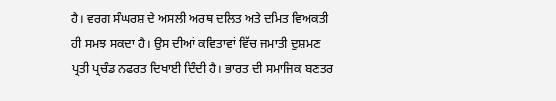ਹੈ। ਵਰਗ ਸੰਘਰਸ਼ ਦੇ ਅਸਲੀ ਅਰਥ ਦਲਿਤ ਅਤੇ ਦਮਿਤ ਵਿਅਕਤੀ ਹੀ ਸਮਝ ਸਕਦਾ ਹੈ। ਉਸ ਦੀਆਂ ਕਵਿਤਾਵਾਂ ਵਿੱਚ ਜਮਾਤੀ ਦੁਸ਼ਮਣ ਪ੍ਰਤੀ ਪ੍ਰਚੰਡ ਨਫਰਤ ਦਿਖਾਈ ਦਿੰਦੀ ਹੈ। ਭਾਰਤ ਦੀ ਸਮਾਜਿਕ ਬਣਤਰ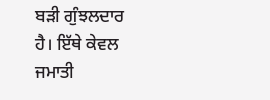ਬੜੀ ਗੁੰਝਲਦਾਰ ਹੈ। ਇੱਥੇ ਕੇਵਲ ਜਮਾਤੀ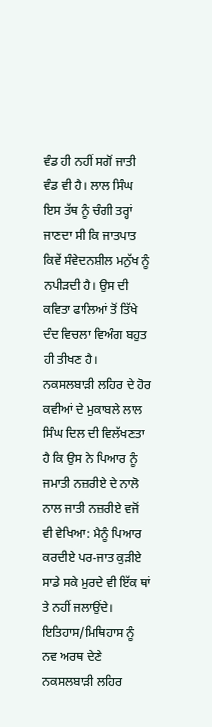ਵੰਡ ਹੀ ਨਹੀਂ ਸਗੋਂ ਜਾਤੀ ਵੰਡ ਵੀ ਹੈ। ਲਾਲ ਸਿੰਘ ਇਸ ਤੱਥ ਨੂੰ ਚੰਗੀ ਤਰ੍ਹਾਂ ਜਾਣਦਾ ਸੀ ਕਿ ਜਾਤਪਾਤ ਕਿਵੇਂ ਸੰਵੇਦਨਸ਼ੀਲ ਮਨੁੱਖ ਨੂੰ ਨਪੀੜਦੀ ਹੈ। ਉਸ ਦੀ ਕਵਿਤਾ ਫਾਲਿਆਂ ਤੋਂ ਤਿੱਖੇ ਦੰਦ ਵਿਚਲਾ ਵਿਅੰਗ ਬਹੁਤ ਹੀ ਤੀਖਣ ਹੈ। ਨਕਸਲਬਾੜੀ ਲਹਿਰ ਦੇ ਹੋਰ ਕਵੀਆਂ ਦੇ ਮੁਕਾਬਲੇ ਲਾਲ ਸਿੰਘ ਦਿਲ ਦੀ ਵਿਲੱਖਣਤਾ ਹੈ ਕਿ ਉਸ ਨੇ ਪਿਆਰ ਨੂੰ ਜਮਾਤੀ ਨਜ਼ਰੀਏ ਦੇ ਨਾਲੋ ਨਾਲ ਜਾਤੀ ਨਜ਼ਰੀਏ ਵਜੋਂ ਵੀ ਵੇਖਿਆ: ਮੈਨੂੰ ਪਿਆਰ ਕਰਦੀਏ ਪਰ-ਜਾਤ ਕੁੜੀਏ ਸਾਡੇ ਸਕੇ ਮੁਰਦੇ ਵੀ ਇੱਕ ਥਾਂ ਤੇ ਨਹੀਂ ਜਲਾਉਂਦੇ। ਇਤਿਹਾਸ/ਮਿਥਿਹਾਸ ਨੂੰ ਨਵ ਅਰਥ ਦੇਣੇ ਨਕਸਲਬਾੜੀ ਲਹਿਰ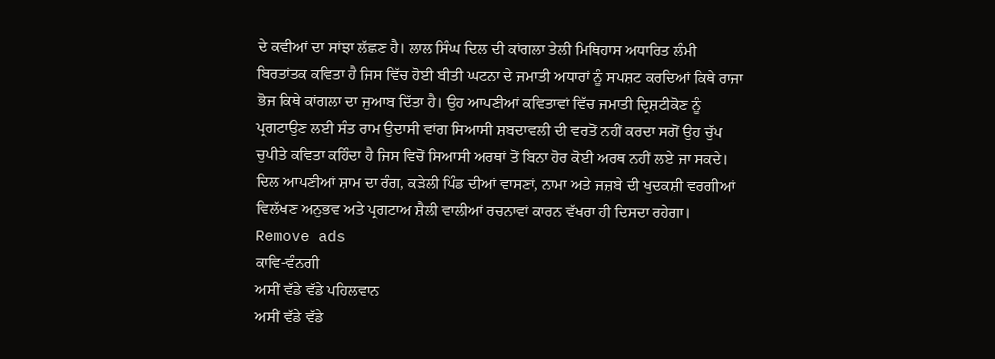ਦੇ ਕਵੀਆਂ ਦਾ ਸਾਂਝਾ ਲੱਛਣ ਹੈ। ਲਾਲ ਸਿੰਘ ਦਿਲ ਦੀ ਕਾਂਗਲਾ ਤੇਲੀ ਮਿਥਿਹਾਸ ਅਧਾਰਿਤ ਲੰਮੀ ਬਿਰਤਾਂਤਕ ਕਵਿਤਾ ਹੈ ਜਿਸ ਵਿੱਚ ਹੋਈ ਬੀਤੀ ਘਟਨਾ ਦੇ ਜਮਾਤੀ ਅਧਾਰਾਂ ਨੂੰ ਸਪਸ਼ਟ ਕਰਦਿਆਂ ਕਿਥੇ ਰਾਜਾ ਭੋਜ ਕਿਥੇ ਕਾਂਗਲਾ ਦਾ ਜੁਆਬ ਦਿੱਤਾ ਹੈ। ਉਹ ਆਪਣੀਆਂ ਕਵਿਤਾਵਾਂ ਵਿੱਚ ਜਮਾਤੀ ਦ੍ਰਿਸ਼ਟੀਕੋਣ ਨੂੰ ਪ੍ਰਗਟਾਉਣ ਲਈ ਸੰਤ ਰਾਮ ਉਦਾਸੀ ਵਾਂਗ ਸਿਆਸੀ ਸ਼ਬਦਾਵਲੀ ਦੀ ਵਰਤੋਂ ਨਹੀਂ ਕਰਦਾ ਸਗੋਂ ਉਹ ਚੁੱਪ ਚੁਪੀਤੇ ਕਵਿਤਾ ਕਹਿੰਦਾ ਹੈ ਜਿਸ ਵਿਚੋਂ ਸਿਆਸੀ ਅਰਥਾਂ ਤੋਂ ਬਿਨਾ ਹੋਰ ਕੋਈ ਅਰਥ ਨਹੀਂ ਲਏ ਜਾ ਸਕਦੇ। ਦਿਲ ਆਪਣੀਆਂ ਸ਼ਾਮ ਦਾ ਰੰਗ, ਕੜੇਲੀ ਪਿੰਡ ਦੀਆਂ ਵਾਸਣਾਂ, ਨਾਮਾ ਅਤੇ ਜਜ਼ਬੇ ਦੀ ਖੁਦਕਸ਼ੀ ਵਰਗੀਆਂ ਵਿਲੱਖਣ ਅਨੁਭਵ ਅਤੇ ਪ੍ਰਗਟਾਅ ਸ਼ੈਲੀ ਵਾਲੀਆਂ ਰਚਨਾਵਾਂ ਕਾਰਨ ਵੱਖਰਾ ਹੀ ਦਿਸਦਾ ਰਹੇਗਾ।
Remove ads
ਕਾਵਿ-ਵੰਨਗੀ
ਅਸੀਂ ਵੱਡੇ ਵੱਡੇ ਪਹਿਲਵਾਨ
ਅਸੀਂ ਵੱਡੇ ਵੱਡੇ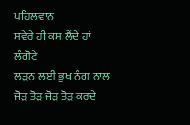ਪਹਿਲਵਾਨ
ਸਵੇਰੇ ਹੀ ਕਸ ਲੈਂਦੇ ਹਾਂ ਲੰਗੋਟੇ
ਲੜਨ ਲਈ ਭੁਖ ਨੰਗ ਨਾਲ
ਜੋੜ ਤੋੜ ਜੋੜ ਤੋੜ ਕਰਦੇ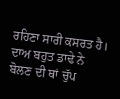ਰਹਿਣਾ ਸਾਰੀ ਕਸਰਤ ਹੈ।
ਦਾਅ ਬਹੁਤ ਡਾਢੇ ਨੇ
ਬੋਲਣ ਦੀ ਥਾਂ ਚੁੱਪ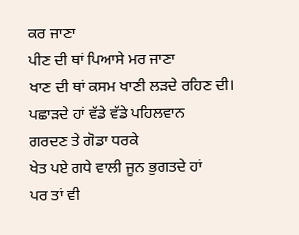ਕਰ ਜਾਣਾ
ਪੀਣ ਦੀ ਥਾਂ ਪਿਆਸੇ ਮਰ ਜਾਣਾ
ਖਾਣ ਦੀ ਥਾਂ ਕਸਮ ਖਾਣੀ ਲੜਦੇ ਰਹਿਣ ਦੀ।
ਪਛਾੜਦੇ ਹਾਂ ਵੱਡੇ ਵੱਡੇ ਪਹਿਲਵਾਨ
ਗਰਦਣ ਤੇ ਗੋਡਾ ਧਰਕੇ
ਖੇਤ ਪਏ ਗਧੇ ਵਾਲੀ ਜੂਨ ਭੁਗਤਦੇ ਹਾਂ
ਪਰ ਤਾਂ ਵੀ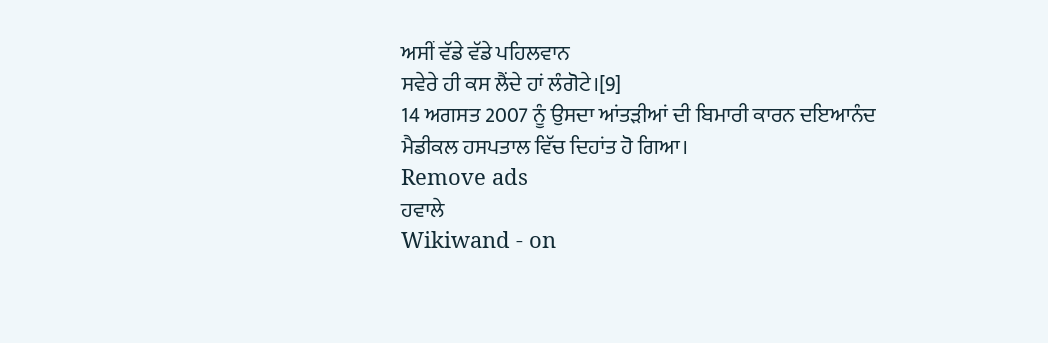ਅਸੀਂ ਵੱਡੇ ਵੱਡੇ ਪਹਿਲਵਾਨ
ਸਵੇਰੇ ਹੀ ਕਸ ਲੈਂਦੇ ਹਾਂ ਲੰਗੋਟੇ।[9]
14 ਅਗਸਤ 2007 ਨੂੰ ਉਸਦਾ ਆਂਤੜੀਆਂ ਦੀ ਬਿਮਾਰੀ ਕਾਰਨ ਦਇਆਨੰਦ ਮੈਡੀਕਲ ਹਸਪਤਾਲ ਵਿੱਚ ਦਿਹਾਂਤ ਹੋ ਗਿਆ।
Remove ads
ਹਵਾਲੇ
Wikiwand - on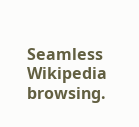Seamless Wikipedia browsing.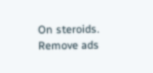On steroids.
Remove ads